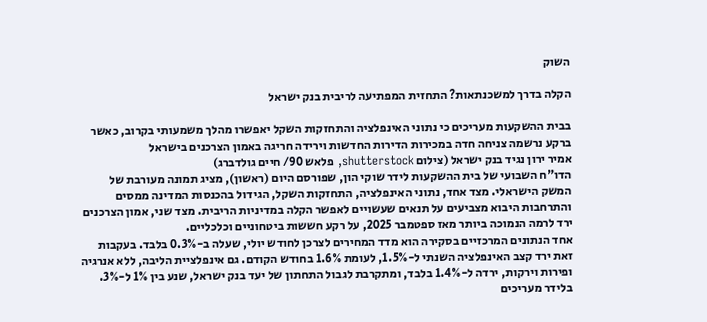השוק

הקלה בדרך למשכנתאות? התחזית המפתיעה לריבית בנק ישראל

בבית ההשקעות מעריכים כי נתוני האינפלציה והתחזקות השקל יאפשרו מהלך משמעותי בקרוב, כאשר ברקע נרשמה צניחה חדה במכירות הדירות החדשות וירידה חריגה באמון הצרכנים בישראל
אמיר ירון נגיד בנק ישראל (צילום shutterstock, פלאש 90/ חיים גולדברג)
הדו"ח השבועי של בית ההשקעות לידר שוקי הון, שפורסם היום (ראשון), מציג תמונה מעורבת של המשק הישראלי. מצד אחד, נתוני האינפלציה, התחזקות השקל, הגידול בהכנסות המדינה ממסים והתרחבות היבוא מצביעים על תנאים שעשויים לאפשר הקלה במדיניות הריבית. מצד שני, אמון הצרכנים ירד לרמה הנמוכה ביותר מאז ספטמבר 2025, על רקע חששות ביטחוניים וכלכליים.
אחד הנתונים המרכזיים בסקירה הוא מדד המחירים לצרכן לחודש יולי, שעלה ב-0.3% בלבד. בעקבות זאת ירד קצב האינפלציה השנתי ל-1.5%, לעומת 1.6% בחודש הקודם. גם אינפלציית הליבה, ללא אנרגיה ופירות וירקות, ירדה ל-1.4% בלבד, ומתקרבת לגבול התחתון של יעד בנק ישראל, שנע בין 1% ל-3%.
בלידר מעריכים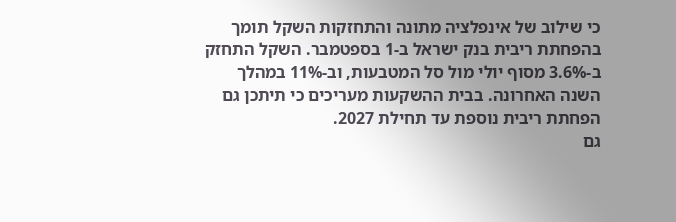כי שילוב של אינפלציה מתונה והתחזקות השקל תומך בהפחתת ריבית בנק ישראל ב-1 בספטמבר. השקל התחזק ב-3.6% מסוף יולי מול סל המטבעות, וב-11% במהלך השנה האחרונה. בבית ההשקעות מעריכים כי תיתכן גם הפחתת ריבית נוספת עד תחילת 2027.
גם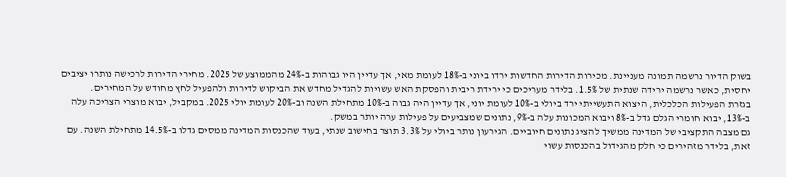בשוק הדיור נרשמה תמונה מעניינת. מכירות הדירות החדשות ירדו ביוני ב-18% לעומת מאי, אך עדיין היו גבוהות ב-24% מהממוצע של 2025. מחירי הדירות לרכישה נותרו יציבים יחסית, כאשר נרשמה ירידה שנתית של 1.5%. בלידר מעריכים כי ירידת ריבית והפסקת האש עשויות להגדיל מחדש את הביקוש לדירות ולהפעיל לחץ מחודש על המחירים.
בגזרת הפעילות הכלכלית, היצוא התעשייתי ירד ביולי ב-10% לעומת יוני, אך עדיין היה גבוה ב-10% מתחילת השנה וב-20% לעומת יולי 2025. במקביל, יבוא מוצרי הצריכה עלה ב-13%, יבוא חומרי הגלם גדל ב-8% ויבוא המכונות עלה ב-9%, נתונים שמצביעים על פעילות ערה יותר במשק.
גם מצבה התקציבי של המדינה ממשיך להציג נתונים חיוביים. הגירעון נותר ביולי על 3.3% תוצר בחישוב שנתי, בעוד שהכנסות המדינה ממסים גדלו ב-14.5% מתחילת השנה. עם זאת, בלידר מזהירים כי חלק מהגידול בהכנסות עשוי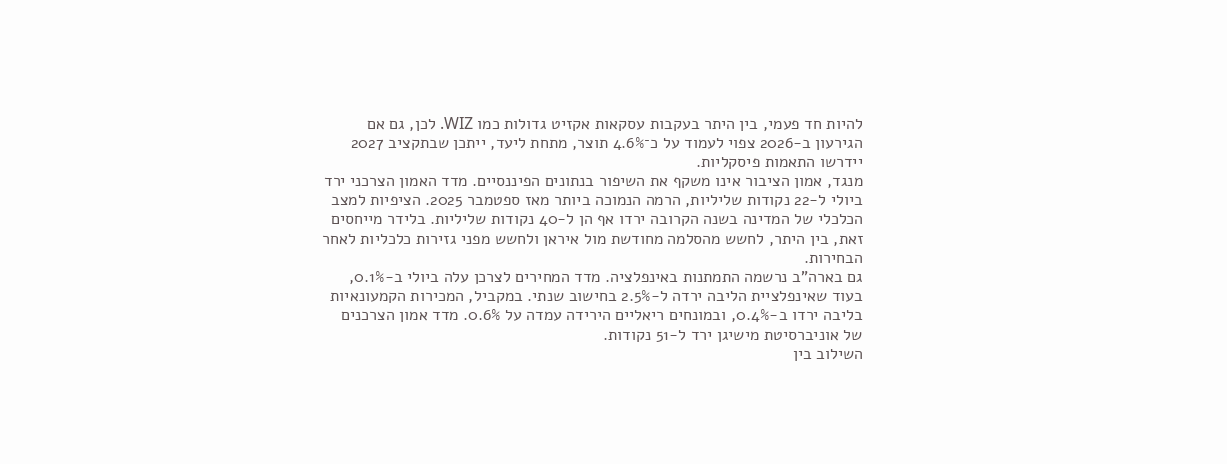להיות חד פעמי, בין היתר בעקבות עסקאות אקזיט גדולות כמו WIZ. לכן, גם אם הגירעון ב-2026 צפוי לעמוד על כ־4.6% תוצר, מתחת ליעד, ייתכן שבתקציב 2027 יידרשו התאמות פיסקליות.
מנגד, אמון הציבור אינו משקף את השיפור בנתונים הפיננסיים. מדד האמון הצרכני ירד ביולי ל-22 נקודות שליליות, הרמה הנמוכה ביותר מאז ספטמבר 2025. הציפיות למצב הכלכלי של המדינה בשנה הקרובה ירדו אף הן ל-40 נקודות שליליות. בלידר מייחסים זאת, בין היתר, לחשש מהסלמה מחודשת מול איראן ולחשש מפני גזירות כלכליות לאחר הבחירות.
גם בארה"ב נרשמה התמתנות באינפלציה. מדד המחירים לצרכן עלה ביולי ב-0.1%, בעוד שאינפלציית הליבה ירדה ל-2.5% בחישוב שנתי. במקביל, המכירות הקמעונאיות בליבה ירדו ב-0.4%, ובמונחים ריאליים הירידה עמדה על 0.6%. מדד אמון הצרכנים של אוניברסיטת מישיגן ירד ל-51 נקודות.
השילוב בין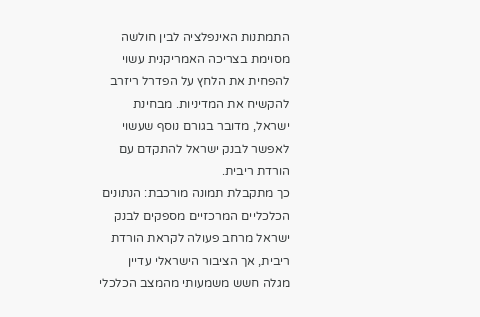התמתנות האינפלציה לבין חולשה מסוימת בצריכה האמריקנית עשוי להפחית את הלחץ על הפדרל ריזרב להקשיח את המדיניות. מבחינת ישראל, מדובר בגורם נוסף שעשוי לאפשר לבנק ישראל להתקדם עם הורדת ריבית.
כך מתקבלת תמונה מורכבת: הנתונים הכלכליים המרכזיים מספקים לבנק ישראל מרחב פעולה לקראת הורדת ריבית, אך הציבור הישראלי עדיין מגלה חשש משמעותי מהמצב הכלכלי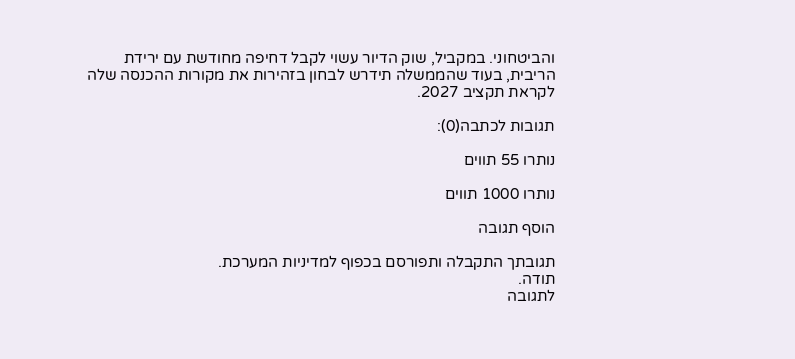והביטחוני. במקביל, שוק הדיור עשוי לקבל דחיפה מחודשת עם ירידת הריבית, בעוד שהממשלה תידרש לבחון בזהירות את מקורות ההכנסה שלה לקראת תקציב 2027.

תגובות לכתבה(0):

נותרו 55 תווים

נותרו 1000 תווים

הוסף תגובה

תגובתך התקבלה ותפורסם בכפוף למדיניות המערכת.
תודה.
לתגובה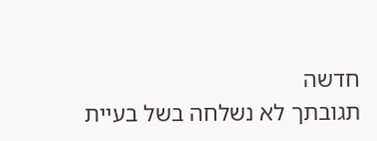חדשה
תגובתך לא נשלחה בשל בעיית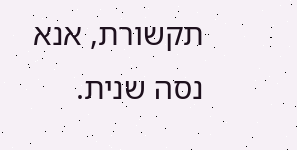תקשורת, אנא נסה שנית.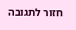חזור לתגובה